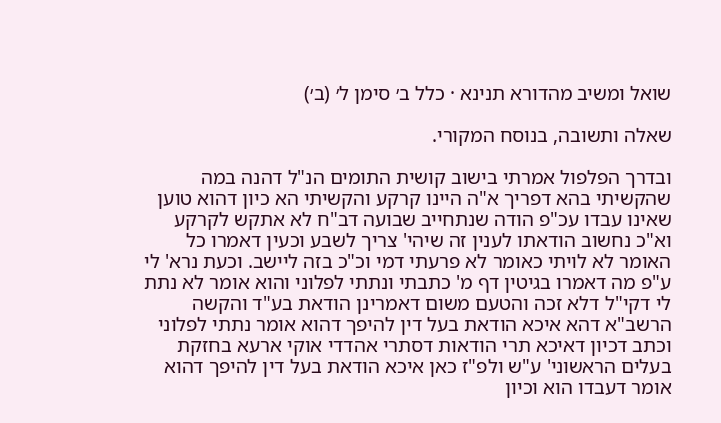שואל ומשיב מהדורא תנינא · כלל ב׳ סימן ל׳ (ב׳)

שאלה ותשובה, בנוסח המקורי.

ובדרך הפלפול אמרתי בישוב קושית התומים הנ"ל דהנה במה שהקשיתי בהא דפריך א"ה היינו קרקע והקשיתי הא כיון דהוא טוען שאינו עבדו עכ"פ הודה שנתחייב שבועה דב"ח לא אתקש לקרקע וא"כ נחשוב הודאתו לענין זה שיהי' צריך לשבע וכעין דאמרו כל האומר לא לויתי כאומר לא פרעתי דמי וכ"כ בזה ליישב. וכעת נרא' לי ע"פ מה דאמרו בגיטין דף מ' כתבתי ונתתי לפלוני והוא אומר לא נתת לי דקי"ל דלא זכה והטעם משום דאמרינן הודאת בע"ד והקשה הרשב"א דהא איכא הודאת בעל דין להיפך דהוא אומר נתתי לפלוני וכתב דכיון דאיכא תרי הודאות דסתרי אהדדי אוקי ארעא בחזקת בעלים הראשוני' ע"ש ולפ"ז כאן איכא הודאת בעל דין להיפך דהוא אומר דעבדו הוא וכיון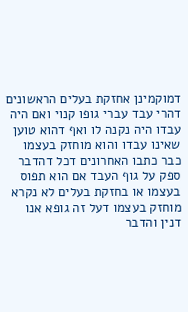דמוקמינן אחזקת בעלים הראשונים דהרי עבד עברי גופו קנוי ואם היה עבדו היה נקנה לו ואף דהוא טוען שאינו עבדו והוא מוחזק בעצמו כבר כתבו האחרונים דכל דהדבר ספק על גוף העבד אם הוא תפוס בעצמו או בחזקת בעלים לא נקרא מוחזק בעצמו דעל זה גופא אנו דנין והדבר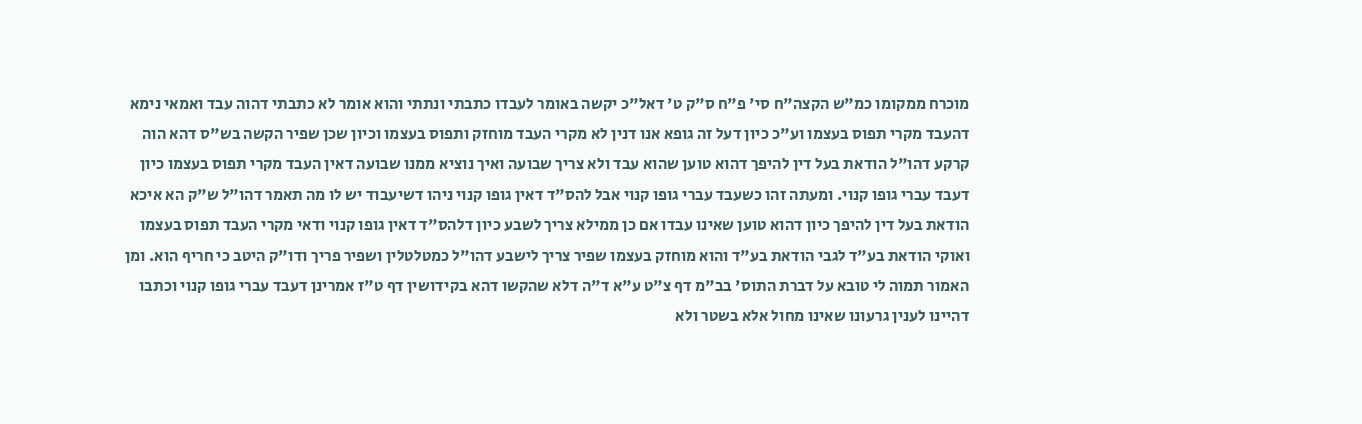מוכרח ממקומו כמ"ש הקצה"ח סי' פ"ח ס"ק ט' דאל"כ יקשה באומר לעבדו כתבתי ונתתי והוא אומר לא כתבתי דהוה עבד ואמאי נימא דהעבד מקרי תפוס בעצמו וע"כ כיון דעל זה גופא אנו דנין לא מקרי העבד מוחזק ותפוס בעצמו וכיון שכן שפיר הקשה בש"ס דהא הוה קרקע דהו"ל הודאת בעל דין להיפך דהוא טוען שהוא עבד ולא צריך שבועה ואיך נוציא ממנו שבועה דאין העבד מקרי תפוס בעצמו כיון דעבד עברי גופו קנוי. ומעתה זהו כשעבד עברי גופו קנוי אבל להס"ד דאין גופו קנוי ניהו דשיעבוד יש לו מה תאמר דהו"ל ש"ק הא איכא הודאת בעל דין להיפך כיון דהוא טוען שאינו עבדו אם כן ממילא צריך לשבע כיון דלהס"ד דאין גופו קנוי ודאי מקרי העבד תפוס בעצמו ואוקי הודאת בע"ד לגבי הודאת בע"ד והוא מוחזק בעצמו שפיר צריך לישבע דהו"ל כמטלטלין ושפיר פריך ודו"ק היטב כי חריף הוא. ומן האמור תמוה לי טובא על דברת התוס' בב"מ דף צ"ט ע"א ד"ה דלא שהקשו דהא בקידושין דף ט"ז אמרינן דעבד עברי גופו קנוי וכתבו דהיינו לענין גרעונו שאינו מחול אלא בשטר ולא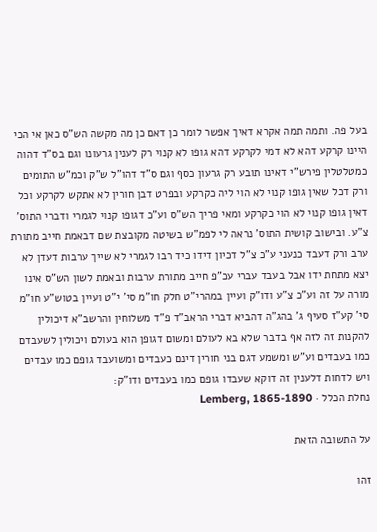בעל פה. ותמה תמה אקרא דאיך אפשר לומר כן דאם כן מה מקשה הש"ס כאן אי הכי היינו קרקע דהא לא דמי לקרקע דהא גופו לא קנוי רק לענין גרעונו וגם בס"ד דהוה כמטלטלין פירש"י דאינו תובע רק גרעון כסף וגם ס"ד דהו"ל ש"ק וכמ"ש התומים ורק דכל שאין גופו קנוי לא הוי ליה כקרקע ובפרט דבן חורין לא אתקש לקרקע וכל דאין גופו קנוי לא הוי כקרקע ומאי פריך הש"ס וע"כ דגופו קנוי לגמרי ודברי התוס' צ"ע. ובישוב קושית התוס' נראה לי לפמ"ש בשיטה מקובצת שם דבאמת חייב מתורת ערב ורק דעבד כנעני ע"כ צ"ל דכיון דידו כיד רבו לגמרי לא שייך ערבות דעדן לא יצא מתחת ידו אבל בעבד עברי עכ"פ חייב מתורת ערבות ובאמת לשון הש"ס אינו מורה על זה וע"כ צ"ע ודו"ק ועיין במהרי"ט חלק חו"מ סי' י"ט ועיין בטוש"ע חו"מ סי' קע"ז סעיף ג' בהג"ה דהביא דברי הראב"ד פ"ד משלוחין והרשב"א דיכולין להקנות זה לזה אף בדבר שלא בא לעולם ומשום דגופן הוא בעולם ויכולין לשעבדם כמו בעבדים וע"ש ומשמע דגם בני חורין דינם כעבדים ומשועבד גופם כמו עבדים ויש לדחות דלענין זה דוקא שעבדו גופם כמו בעבדים ודו"ק:
נחלת הכלל · Lemberg, 1865-1890

על התשובה הזאת

זהו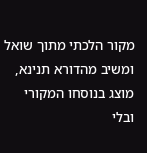מקור הלכתי מתוך שואל ומשיב מהדורא תנינא, מוצג בנוסחו המקורי ובלי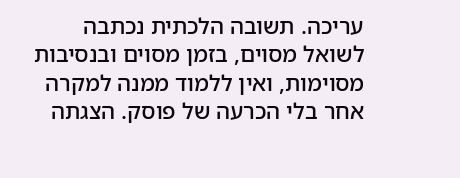עריכה. תשובה הלכתית נכתבה לשואל מסוים, בזמן מסוים ובנסיבות מסוימות, ואין ללמוד ממנה למקרה אחר בלי הכרעה של פוסק. הצגתה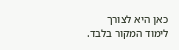כאן היא לצורך לימוד המקור בלבד.